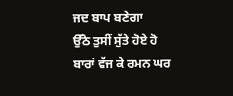ਜਦ ਬਾਪ ਬਣੇਗਾ
ਉੱਠੋ ਤੁਸੀਂ ਸੁੱਤੇ ਹੋਏ ਹੋ ਬਾਰਾਂ ਵੱਜ ਕੇ ਰਮਨ ਘਰ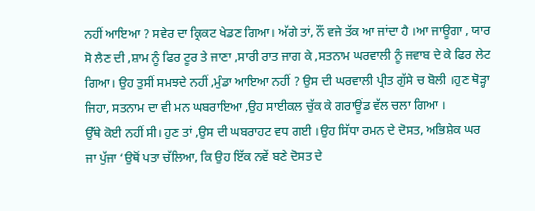ਨਹੀਂ ਆਇਆ ? ਸਵੇਰ ਦਾ ਕ੍ਰਿਕਟ ਖੇਡਣ ਗਿਆ। ਅੱਗੇ ਤਾਂ, ਨੌਂ ਵਜੇ ਤੱਕ ਆ ਜਾਂਦਾ ਹੈ ।ਆ ਜਾਊਗਾ , ਯਾਰ ਸੋ ਲੈਣ ਦੀ ,ਸ਼ਾਮ ਨੂੰ ਫਿਰ ਟੂਰ ਤੇ ਜਾਣਾ ,ਸਾਰੀ ਰਾਤ ਜਾਗ ਕੇ ,ਸਤਨਾਮ ਘਰਵਾਲੀ ਨੂੰ ਜਵਾਬ ਦੇ ਕੇ ਫਿਰ ਲੇਟ ਗਿਆ। ਉਹ ਤੁਸੀਂ ਸਮਝਦੇ ਨਹੀਂ ,ਮੁੰਡਾ ਆਇਆ ਨਹੀਂ ? ਉਸ ਦੀ ਘਰਵਾਲੀ ਪ੍ਰੀਤ ਗੁੱਸੇ ਚ ਬੋਲੀ ।ਹੁਣ ਥੋੜ੍ਹਾ ਜਿਹਾ, ਸਤਨਾਮ ਦਾ ਵੀ ਮਨ ਘਬਰਾਇਆ ,ਉਹ ਸਾਈਕਲ ਚੁੱਕ ਕੇ ਗਰਾਊਂਡ ਵੱਲ ਚਲਾ ਗਿਆ ।
ਉੱਥੇ ਕੋਈ ਨਹੀਂ ਸੀ। ਹੁਣ ਤਾਂ ,ਉਸ ਦੀ ਘਬਰਾਹਟ ਵਧ ਗਈ ।ਉਹ ਸਿੱਧਾ ਰਮਨ ਦੇ ਦੋਸਤ, ਅਭਿਸ਼ੇਕ ਘਰ ਜਾ ਪੁੱਜਾ ‘ਉਥੋਂ ਪਤਾ ਚੱਲਿਆ, ਕਿ ਉਹ ਇੱਕ ਨਵੇਂ ਬਣੇ ਦੋਸਤ ਦੇ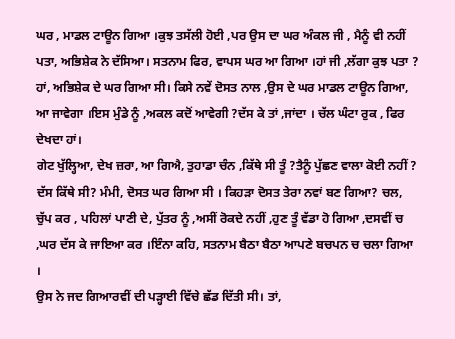ਘਰ , ਮਾਡਲ ਟਾਊਨ ਗਿਆ ।ਕੁਝ ਤਸੱਲੀ ਹੋਈ ,ਪਰ ਉਸ ਦਾ ਘਰ ਅੰਕਲ ਜੀ , ਮੈਨੂੰ ਵੀ ਨਹੀਂ ਪਤਾ, ਅਭਿਸ਼ੇਕ ਨੇ ਦੱਸਿਆ। ਸਤਨਾਮ ਫਿਰ, ਵਾਪਸ ਘਰ ਆ ਗਿਆ ।ਹਾਂ ਜੀ ,ਲੱਗਾ ਕੁਝ ਪਤਾ ? ਹਾਂ, ਅਭਿਸ਼ੇਕ ਦੇ ਘਰ ਗਿਆ ਸੀ। ਕਿਸੇ ਨਵੇਂ ਦੋਸਤ ਨਾਲ ,ਉਸ ਦੇ ਘਰ ਮਾਡਲ ਟਾਊਨ ਗਿਆ, ਆ ਜਾਵੇਗਾ ।ਇਸ ਮੁੰਡੇ ਨੂੰ ,ਅਕਲ ਕਦੋਂ ਆਵੇਗੀ ?ਦੱਸ ਕੇ ਤਾਂ ,ਜਾਂਦਾ । ਚੱਲ ਘੰਟਾ ਰੁਕ , ਫਿਰ ਦੇਖਦਾ ਹਾਂ।
ਗੇਟ ਖੁੱਲ੍ਹਿਆ, ਦੇਖ ਜ਼ਰਾ, ਆ ਗਿਐ, ਤੁਹਾਡਾ ਚੰਨ ,ਕਿੱਥੇ ਸੀ ਤੂੰ ?ਤੈਨੂੰ ਪੁੱਛਣ ਵਾਲਾ ਕੋਈ ਨਹੀਂ ? ਦੱਸ ਕਿੱਥੇ ਸੀ? ਮੰਮੀ, ਦੋਸਤ ਘਰ ਗਿਆ ਸੀ । ਕਿਹੜਾ ਦੋਸਤ ਤੇਰਾ ਨਵਾਂ ਬਣ ਗਿਆ? ਚਲ, ਚੁੱਪ ਕਰ , ਪਹਿਲਾਂ ਪਾਣੀ ਦੇ, ਪੁੱਤਰ ਨੂੰ ,ਅਸੀਂ ਰੋਕਦੇ ਨਹੀਂ ,ਹੁਣ ਤੂੰ ਵੱਡਾ ਹੋ ਗਿਆ ,ਦਸਵੀਂ ਚ ,ਘਰ ਦੱਸ ਕੇ ਜਾਇਆ ਕਰ ।ਇੰਨਾ ਕਹਿ, ਸਤਨਾਮ ਬੈਠਾ ਬੈਠਾ ਆਪਣੇ ਬਚਪਨ ਚ ਚਲਾ ਗਿਆ ।
ਉਸ ਨੇ ਜਦ ਗਿਆਰਵੀਂ ਦੀ ਪੜ੍ਹਾਈ ਵਿੱਚੇ ਛੱਡ ਦਿੱਤੀ ਸੀ। ਤਾਂ,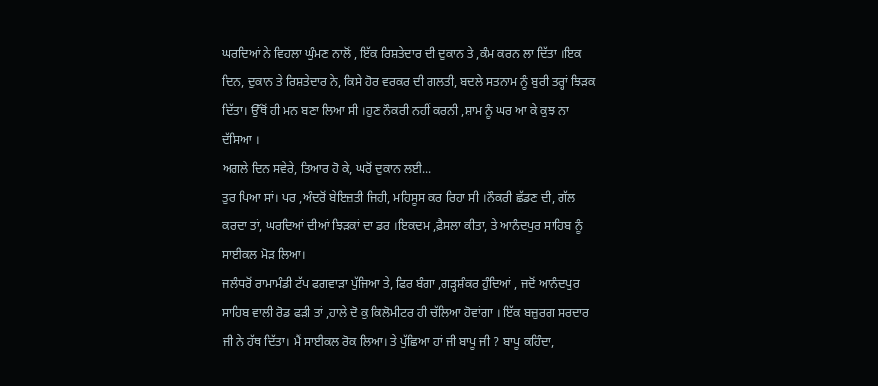ਘਰਦਿਆਂ ਨੇ ਵਿਹਲਾ ਘੁੰਮਣ ਨਾਲੋਂ , ਇੱਕ ਰਿਸ਼ਤੇਦਾਰ ਦੀ ਦੁਕਾਨ ਤੇ ,ਕੰਮ ਕਰਨ ਲਾ ਦਿੱਤਾ ।ਇਕ ਦਿਨ, ਦੁਕਾਨ ਤੇ ਰਿਸ਼ਤੇਦਾਰ ਨੇ, ਕਿਸੇ ਹੋਰ ਵਰਕਰ ਦੀ ਗਲਤੀ, ਬਦਲੇ ਸਤਨਾਮ ਨੂੰ ਬੁਰੀ ਤਰ੍ਹਾਂ ਝਿੜਕ ਦਿੱਤਾ। ਉੱਥੋਂ ਹੀ ਮਨ ਬਣਾ ਲਿਆ ਸੀ ।ਹੁਣ ਨੌਕਰੀ ਨਹੀਂ ਕਰਨੀ ,ਸ਼ਾਮ ਨੂੰ ਘਰ ਆ ਕੇ ਕੁਝ ਨਾ ਦੱਸਿਆ ।
ਅਗਲੇ ਦਿਨ ਸਵੇਰੇ, ਤਿਆਰ ਹੋ ਕੇ, ਘਰੋਂ ਦੁਕਾਨ ਲਈ...
ਤੁਰ ਪਿਆ ਸਾਂ। ਪਰ ,ਅੰਦਰੋਂ ਬੇਇਜ਼ਤੀ ਜਿਹੀ, ਮਹਿਸੂਸ ਕਰ ਰਿਹਾ ਸੀ ।ਨੌਕਰੀ ਛੱਡਣ ਦੀ, ਗੱਲ ਕਰਦਾ ਤਾਂ, ਘਰਦਿਆਂ ਦੀਆਂ ਝਿੜਕਾਂ ਦਾ ਡਰ ।ਇਕਦਮ ,ਫ਼ੈਸਲਾ ਕੀਤਾ, ਤੇ ਆਨੰਦਪੁਰ ਸਾਹਿਬ ਨੂੰ ਸਾਈਕਲ ਮੋੜ ਲਿਆ।
ਜਲੰਧਰੋਂ ਰਾਮਾਮੰਡੀ ਟੱਪ ਫਗਵਾੜਾ ਪੁੱਜਿਆ ਤੇ, ਫਿਰ ਬੰਗਾ ,ਗਡ਼੍ਹਸ਼ੰਕਰ ਹੁੰਦਿਆਂ , ਜਦੋਂ ਆਨੰਦਪੁਰ ਸਾਹਿਬ ਵਾਲੀ ਰੋਡ ਫੜੀ ਤਾਂ ,ਹਾਲੇ ਦੋ ਕੁ ਕਿਲੋਮੀਟਰ ਹੀ ਚੱਲਿਆ ਹੋਵਾਂਗਾ । ਇੱਕ ਬਜ਼ੁਰਗ ਸਰਦਾਰ ਜੀ ਨੇ ਹੱਥ ਦਿੱਤਾ। ਮੈਂ ਸਾਈਕਲ ਰੋਕ ਲਿਆ। ਤੇ ਪੁੱਛਿਆ ਹਾਂ ਜੀ ਬਾਪੂ ਜੀ ? ਬਾਪੂ ਕਹਿੰਦਾ,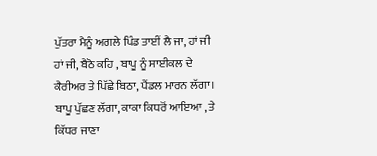ਪੁੱਤਰਾ ਮੈਨੂੰ ਅਗਲੇ ਪਿੰਡ ਤਾਈਂ ਲੈ ਜਾ, ਹਾਂ ਜੀ ਹਾਂ ਜੀ, ਬੈਠੋ ਕਹਿ , ਬਾਪੂ ਨੂੰ ਸਾਈਕਲ ਦੇ ਕੈਰੀਅਰ ਤੇ ਪਿੱਛੇ ਬਿਠਾ, ਪੈਂਡਲ ਮਾਰਨ ਲੱਗਾ।
ਬਾਪੂ ਪੁੱਛਣ ਲੱਗਾ, ਕਾਕਾ ਕਿਧਰੋਂ ਆਇਆ , ਤੇ ਕਿੱਧਰ ਜਾਣਾ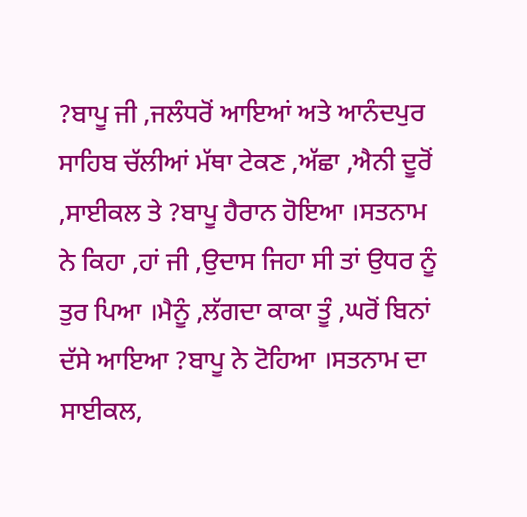?ਬਾਪੂ ਜੀ ,ਜਲੰਧਰੋਂ ਆਇਆਂ ਅਤੇ ਆਨੰਦਪੁਰ ਸਾਹਿਬ ਚੱਲੀਆਂ ਮੱਥਾ ਟੇਕਣ ,ਅੱਛਾ ,ਐਨੀ ਦੂਰੋਂ ,ਸਾਈਕਲ ਤੇ ?ਬਾਪੂ ਹੈਰਾਨ ਹੋਇਆ ।ਸਤਨਾਮ ਨੇ ਕਿਹਾ ,ਹਾਂ ਜੀ ,ਉਦਾਸ ਜਿਹਾ ਸੀ ਤਾਂ ਉਧਰ ਨੂੰ ਤੁਰ ਪਿਆ ।ਮੈਨੂੰ ,ਲੱਗਦਾ ਕਾਕਾ ਤੂੰ ,ਘਰੋਂ ਬਿਨਾਂ ਦੱਸੇ ਆਇਆ ?ਬਾਪੂ ਨੇ ਟੋਹਿਆ ।ਸਤਨਾਮ ਦਾ ਸਾਈਕਲ,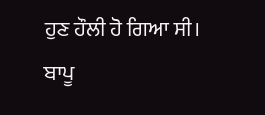ਹੁਣ ਹੌਲੀ ਹੋ ਗਿਆ ਸੀ।
ਬਾਪੂ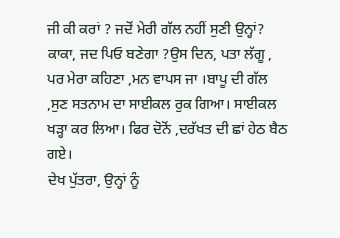ਜੀ ਕੀ ਕਰਾਂ ? ਜਦੋਂ ਮੇਰੀ ਗੱਲ ਨਹੀਂ ਸੁਣੀ ਉਨ੍ਹਾਂ? ਕਾਕਾ, ਜਦ ਪਿਓ ਬਣੇਗਾ ?ਉਸ ਦਿਨ, ਪਤਾ ਲੱਗੂ , ਪਰ ਮੇਰਾ ਕਹਿਣਾ ,ਮਨ ਵਾਪਸ ਜਾ ।ਬਾਪੂ ਦੀ ਗੱਲ ,ਸੁਣ ਸਤਨਾਮ ਦਾ ਸਾਈਕਲ ਰੁਕ ਗਿਆ। ਸਾਈਕਲ ਖੜ੍ਹਾ ਕਰ ਲਿਆ। ਫਿਰ ਦੋਨੋਂ ,ਦਰੱਖਤ ਦੀ ਛਾਂ ਹੇਠ ਬੈਠ ਗਏ।
ਦੇਖ ਪੁੱਤਰਾ, ਉਨ੍ਹਾਂ ਨੂੰ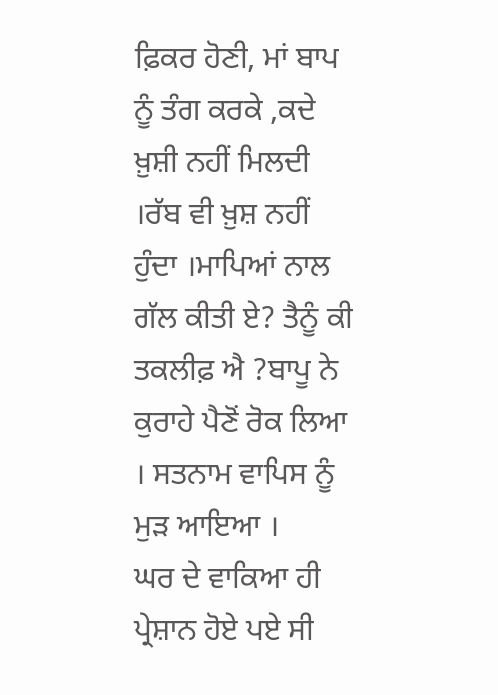ਫ਼ਿਕਰ ਹੋਣੀ, ਮਾਂ ਬਾਪ ਨੂੰ ਤੰਗ ਕਰਕੇ ,ਕਦੇ ਖ਼ੁਸ਼ੀ ਨਹੀਂ ਮਿਲਦੀ ।ਰੱਬ ਵੀ ਖ਼ੁਸ਼ ਨਹੀਂ ਹੁੰਦਾ ।ਮਾਪਿਆਂ ਨਾਲ ਗੱਲ ਕੀਤੀ ਏ? ਤੈਨੂੰ ਕੀ ਤਕਲੀਫ਼ ਐ ?ਬਾਪੂ ਨੇ ਕੁਰਾਹੇ ਪੈਣੋਂ ਰੋਕ ਲਿਆ । ਸਤਨਾਮ ਵਾਪਿਸ ਨੂੰ ਮੁੜ ਆਇਆ ।
ਘਰ ਦੇ ਵਾਕਿਆ ਹੀ ਪ੍ਰੇਸ਼ਾਨ ਹੋਏ ਪਏ ਸੀ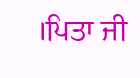।ਪਿਤਾ ਜੀ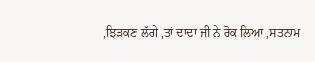,ਝਿੜਕਣ ਲੱਗੇ ,ਤਾਂ ਦਾਦਾ ਜੀ ਨੇ ਰੋਕ ਲਿਆ ,ਸਤਨਾਮ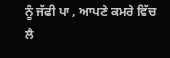ਨੂੰ ਜੱਫੀ ਪਾ , ਆਪਣੇ ਕਮਰੇ ਵਿੱਚ ਲੈ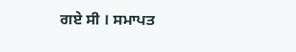ਗਏ ਸੀ । ਸਮਾਪਤ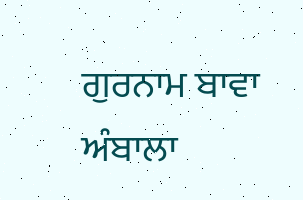ਗੁਰਨਾਮ ਬਾਵਾ
ਅੰਬਾਲਾ